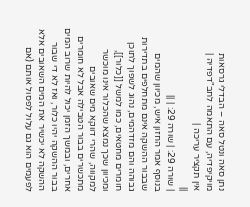נתן סאה ונטל סאה – הבדלי גרסאות
מויקיפדיה, עם התאמה לחב"דפדיה |
אין תקציר עריכה |
||
| שורה 29: | שורה 29: | ||
בנוסף אמר החזון איש, מכיוון שהמים שבבור ההשקה אינם מתחלפים בתדירות גבוהה והם מזדהמים, נהוג לשפוך לתוכן חומרים מחטאים, כמו למשל [[כלור]], ומכיוון שכך נמצא שהכלור אינו מוכשר למקווה, שהרי דווקא מים שאובים מתכשרים בבור הטבילה אבל לא חומרים אחרים, ובמשך הזמן יכול להיות שרוב המים בבור ההשקה יהיו כלור, ואז לא די שבור ההשקה לא יכשיר את המים השאובים אלא לפעמים הוא גם עלול לפסול אותם (אם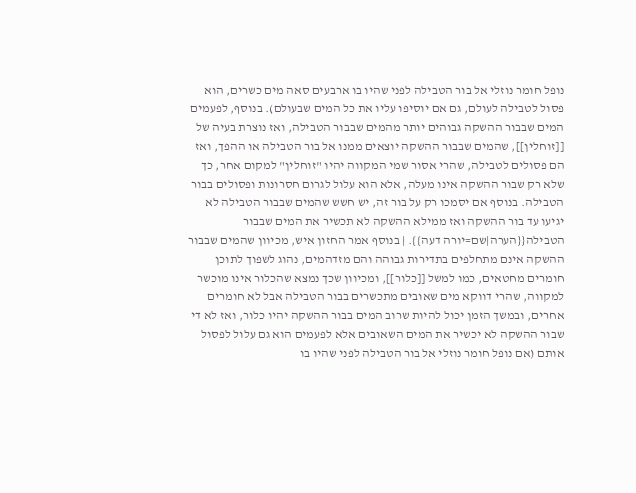נופל חומר נוזלי אל בור הטבילה לפני שהיו בו ארבעים סאה מים כשרים, הוא פסול לטבילה לעולם, גם אם יוסיפו עליו את כל המים שבעולם). בנוסף, לפעמים המים שבבור ההשקה גבוהים יותר מהמים שבבור הטבילה, ואז נוצרת בעיה של [[זוחלין]], שהמים שבבור ההשקה יוצאים ממנו אל בור הטבילה או ההפך, ואז הם פסולים לטבילה, שהרי אסור שמי המקווה יהיו "זוחלין" למקום אחר, כך שלא רק שבור ההשקה אינו מעלה, אלא הוא עלול לגרום חסרונות ופסולים בבור הטבילה. בנוסף אם יסמכו רק על בור זה, יש חשש שהמים שבבור הטבילה לא יגיעו עד בור ההשקה ואז ממילא ההשקה לא תכשיר את המים שבבור הטבילה{{הערה|שם=יורה דעה}}. | בנוסף אמר החזון איש, מכיוון שהמים שבבור ההשקה אינם מתחלפים בתדירות גבוהה והם מזדהמים, נהוג לשפוך לתוכן חומרים מחטאים, כמו למשל [[כלור]], ומכיוון שכך נמצא שהכלור אינו מוכשר למקווה, שהרי דווקא מים שאובים מתכשרים בבור הטבילה אבל לא חומרים אחרים, ובמשך הזמן יכול להיות שרוב המים בבור ההשקה יהיו כלור, ואז לא די שבור ההשקה לא יכשיר את המים השאובים אלא לפעמים הוא גם עלול לפסול אותם (אם נופל חומר נוזלי אל בור הטבילה לפני שהיו בו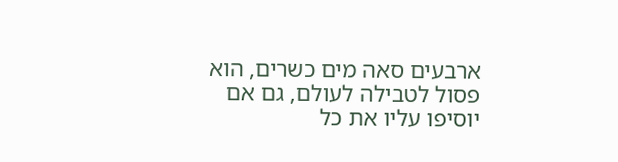ארבעים סאה מים כשרים, הוא פסול לטבילה לעולם, גם אם יוסיפו עליו את כל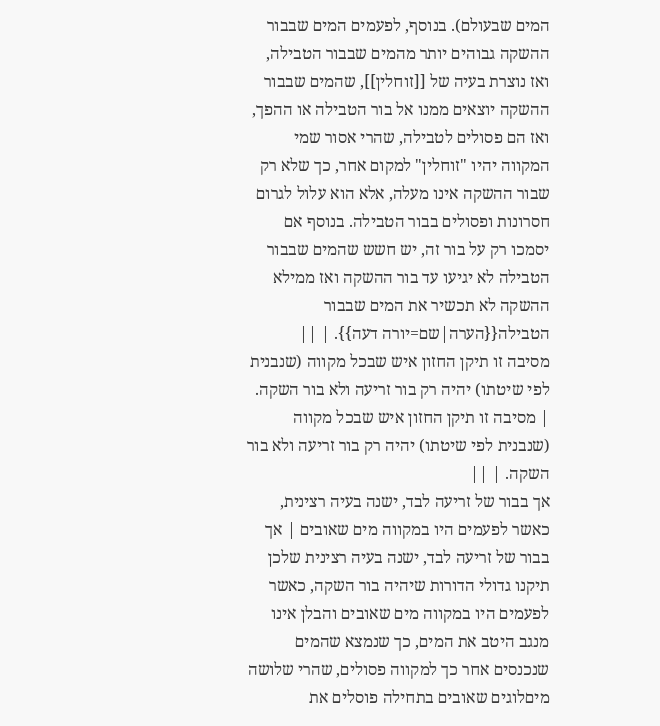המים שבעולם). בנוסף, לפעמים המים שבבור ההשקה גבוהים יותר מהמים שבבור הטבילה, ואז נוצרת בעיה של [[זוחלין]], שהמים שבבור ההשקה יוצאים ממנו אל בור הטבילה או ההפך, ואז הם פסולים לטבילה, שהרי אסור שמי המקווה יהיו "זוחלין" למקום אחר, כך שלא רק שבור ההשקה אינו מעלה, אלא הוא עלול לגרום חסרונות ופסולים בבור הטבילה. בנוסף אם יסמכו רק על בור זה, יש חשש שהמים שבבור הטבילה לא יגיעו עד בור ההשקה ואז ממילא ההשקה לא תכשיר את המים שבבור הטבילה{{הערה|שם=יורה דעה}}. | ||
מסיבה זו תיקן החזון איש שבכל מקווה (שנבנית לפי שיטתו) יהיה רק בור זריעה ולא בור השקה. | מסיבה זו תיקן החזון איש שבכל מקווה (שנבנית לפי שיטתו) יהיה רק בור זריעה ולא בור השקה. | ||
אך בבור של זריעה לבד, ישנה בעיה רצינית, כאשר לפעמים היו במקווה מים שאובים | אך בבור של זריעה לבד, ישנה בעיה רצינית שלכן תיקנו גדולי הדורות שיהיה בור השקה, כאשר לפעמים היו במקווה מים שאובים והבלן אינו מנגב היטב את המים, כך שנמצא שהמים שנכנסים אחר כך למקווה פסולים, שהרי שלושה מיםלוגים שאובים בתחילה פוסלים את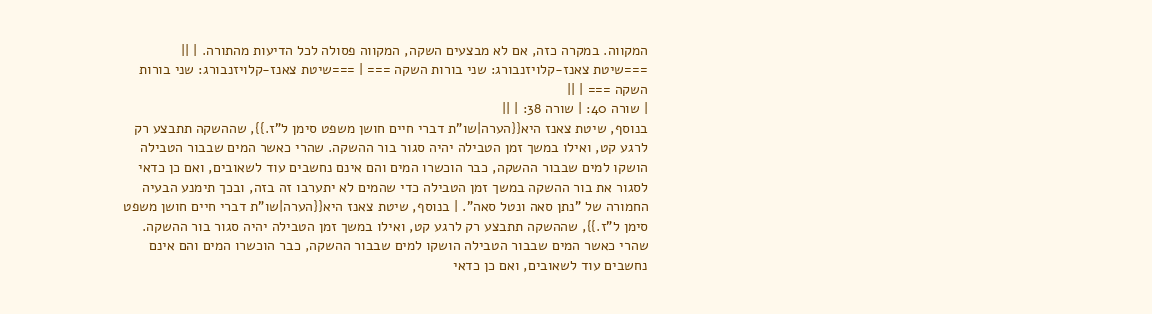המקווה. במקרה כזה, אם לא מבצעים השקה, המקווה פסולה לכל הדיעות מהתורה. | ||
===שיטת צאנז-קלויזנבורג: שני בורות השקה === | ===שיטת צאנז-קלויזנבורג: שני בורות השקה === | ||
| שורה 40: | שורה 38: | ||
בנוסף, שיטת צאנז היא{{הערה|שו"ת דברי חיים חושן משפט סימן ל"ז.}}, שההשקה תתבצע רק לרגע קט, ואילו במשך זמן הטבילה יהיה סגור בור ההשקה. שהרי כאשר המים שבבור הטבילה הושקו למים שבבור ההשקה, כבר הוכשרו המים והם אינם נחשבים עוד לשאובים, ואם כן כדאי לסגור את בור ההשקה במשך זמן הטבילה כדי שהמים לא יתערבו זה בזה, ובכך תימנע הבעיה החמורה של "נתן סאה ונטל סאה". | בנוסף, שיטת צאנז היא{{הערה|שו"ת דברי חיים חושן משפט סימן ל"ז.}}, שההשקה תתבצע רק לרגע קט, ואילו במשך זמן הטבילה יהיה סגור בור ההשקה. שהרי כאשר המים שבבור הטבילה הושקו למים שבבור ההשקה, כבר הוכשרו המים והם אינם נחשבים עוד לשאובים, ואם כן כדאי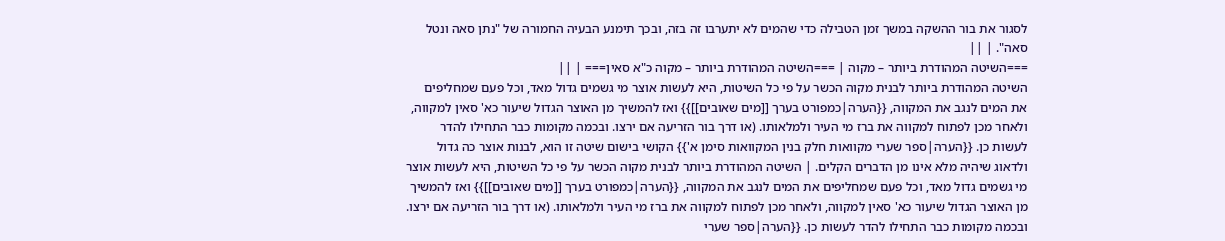לסגור את בור ההשקה במשך זמן הטבילה כדי שהמים לא יתערבו זה בזה, ובכך תימנע הבעיה החמורה של "נתן סאה ונטל סאה". | ||
===השיטה המהודרת ביותר – מקוה | ===השיטה המהודרת ביותר – מקוה כ"א סאין=== | ||
השיטה המהודרת ביותר לבנית מקוה הכשר על פי כל השיטות, היא לעשות אוצר מי גשמים גדול מאד, וכל פעם שמחליפים את המים לנגב את המקווה, {{הערה|כמפורט בערך [[מים שאובים]]}} ואז להמשיך מן האוצר הגדול שיעור כא' סאין למקווה, ולאחר מכן לפתוח למקווה את ברז מי העיר ולמלאותו. (או דרך בור הזריעה אם ירצו. ובכמה מקומות כבר התחילו להדר לעשות כן. {{הערה|ספר שערי מקוואות חלק בנין המקוואות סימן א'}} הקושי בישום שיטה זו הוא, לבנות אוצר כה גדול ולדאוג שיהיה מלא אינו מן הדברים הקלים. | השיטה המהודרת ביותר לבנית מקוה הכשר על פי כל השיטות, היא לעשות אוצר מי גשמים גדול מאד, וכל פעם שמחליפים את המים לנגב את המקווה, {{הערה|כמפורט בערך [[מים שאובים]]}} ואז להמשיך מן האוצר הגדול שיעור כא' סאין למקווה, ולאחר מכן לפתוח למקווה את ברז מי העיר ולמלאותו. (או דרך בור הזריעה אם ירצו. ובכמה מקומות כבר התחילו להדר לעשות כן. {{הערה|ספר שערי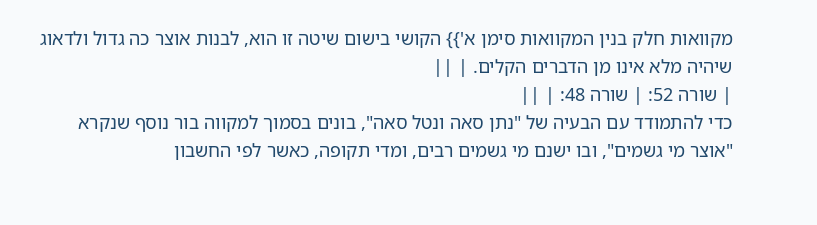מקוואות חלק בנין המקוואות סימן א'}} הקושי בישום שיטה זו הוא, לבנות אוצר כה גדול ולדאוג שיהיה מלא אינו מן הדברים הקלים. | ||
| שורה 52: | שורה 48: | ||
כדי להתמודד עם הבעיה של "נתן סאה ונטל סאה", בונים בסמוך למקווה בור נוסף שנקרא "אוצר מי גשמים", ובו ישנם מי גשמים רבים, ומדי תקופה, כאשר לפי החשבון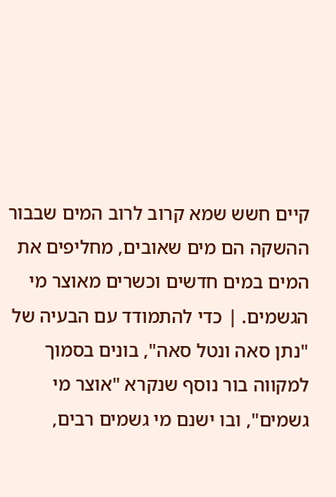קיים חשש שמא קרוב לרוב המים שבבור ההשקה הם מים שאובים, מחליפים את המים במים חדשים וכשרים מאוצר מי הגשמים. | כדי להתמודד עם הבעיה של "נתן סאה ונטל סאה", בונים בסמוך למקווה בור נוסף שנקרא "אוצר מי גשמים", ובו ישנם מי גשמים רבים,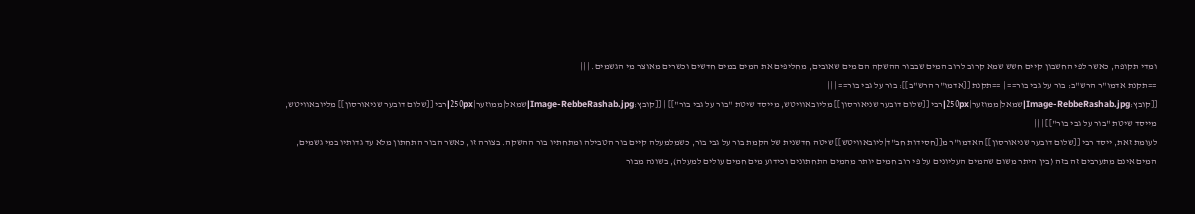ומדי תקופה, כאשר לפי החשבון קיים חשש שמא קרוב לרוב המים שבבור ההשקה הם מים שאובים, מחליפים את המים במים חדשים וכשרים מאוצר מי הגשמים. | ||
==תקנת אדמו"ר הרש"ב: בור על גבי בור== | ==תקנת [[אדמו"ר הרש"ב]]: בור על גבי בור== | ||
[[קובץ:Image-RebbeRashab.jpg|שמאל|ממוזער|250px|רבי [[שלום דובער שניאורסון]] מליובאוויטש, מייסד שיטת "בור על גבי בור"]] | [[קובץ:Image-RebbeRashab.jpg|שמאל|ממוזער|250px|רבי [[שלום דובער שניאורסון]] מליובאוויטש, מייסד שיטת "בור על גבי בור"]] | ||
לעומת זאת, ייסד רבי [[שלום דובער שניאורסון]] האדמו"ר מ[[חסידות חב"ד|ליובאוויטש]] שיטה חדשנית של הקמת בור על גבי בור, כשמלמעלה קיים בור הטבילה ומתחתיו בור ההשקה. בצורה זו, כאשר הבור התחתון מלא עד גדותיו במי גשמים, המים אינם מתערבים זה בזה (בין היתר משום שהמים העליונים על פי רוב חמים יותר מהמים התחתונים וכידוע מים חמים עולים למעלה), בשונה מבור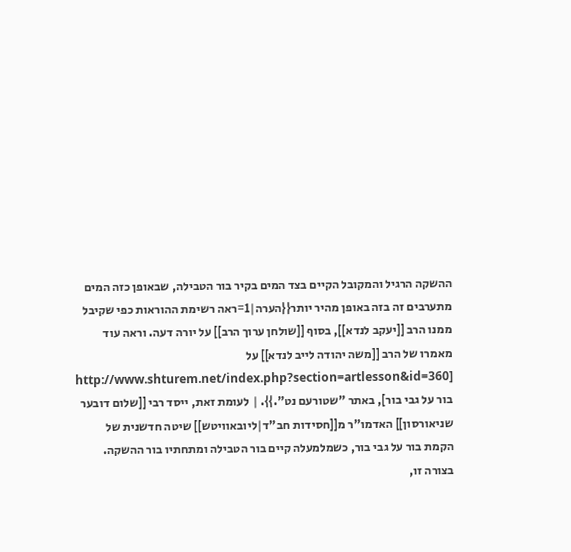ההשקה הרגיל והמקובל הקיים בצד המים בקיר בור הטבילה, שבאופן כזה המים מתערבים זה בזה באופן מהיר יותר{{הערה|1=ראה רשימת ההוראות כפי שקיבל ממנו הרב [[יעקב לנדא]], בסוף [[שולחן ערוך הרב]] על יורה דעה. וראה עוד מאמרו של הרב [[משה יהודה לייב לנדא]] על [http://www.shturem.net/index.php?section=artlesson&id=360 בור על גבי בור], באתר "שטורעם נט".}}. | לעומת זאת, ייסד רבי [[שלום דובער שניאורסון]] האדמו"ר מ[[חסידות חב"ד|ליובאוויטש]] שיטה חדשנית של הקמת בור על גבי בור, כשמלמעלה קיים בור הטבילה ומתחתיו בור ההשקה. בצורה זו,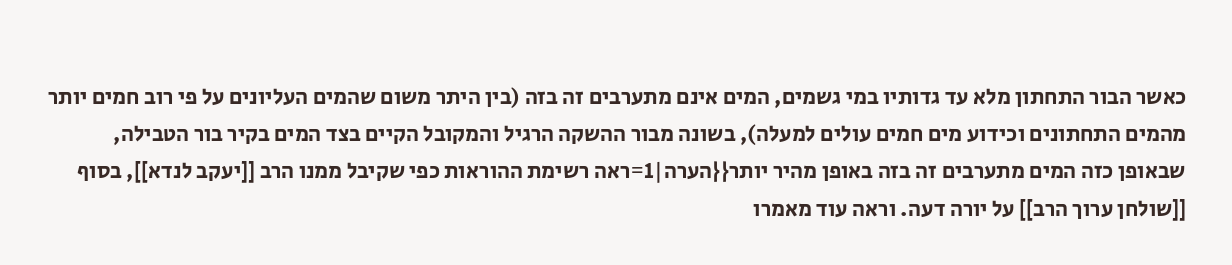כאשר הבור התחתון מלא עד גדותיו במי גשמים, המים אינם מתערבים זה בזה (בין היתר משום שהמים העליונים על פי רוב חמים יותר מהמים התחתונים וכידוע מים חמים עולים למעלה), בשונה מבור ההשקה הרגיל והמקובל הקיים בצד המים בקיר בור הטבילה, שבאופן כזה המים מתערבים זה בזה באופן מהיר יותר{{הערה|1=ראה רשימת ההוראות כפי שקיבל ממנו הרב [[יעקב לנדא]], בסוף [[שולחן ערוך הרב]] על יורה דעה. וראה עוד מאמרו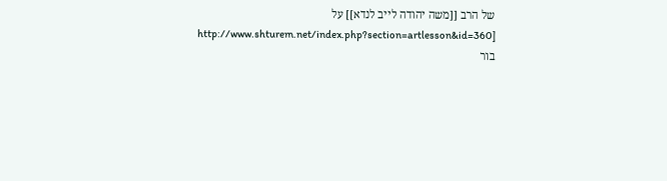של הרב [[משה יהודה לייב לנדא]] על [http://www.shturem.net/index.php?section=artlesson&id=360 בור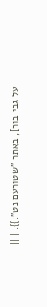על גבי בור], באתר "שטורעם נט".}}. | ||